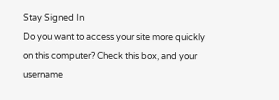Stay Signed In
Do you want to access your site more quickly on this computer? Check this box, and your username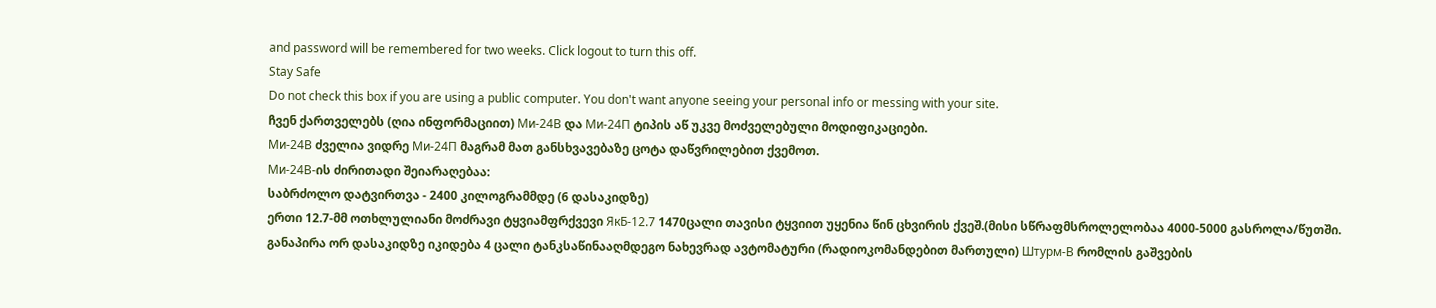and password will be remembered for two weeks. Click logout to turn this off.
Stay Safe
Do not check this box if you are using a public computer. You don't want anyone seeing your personal info or messing with your site.
ჩვენ ქართველებს (ღია ინფორმაციით) Ми-24В და Ми-24П ტიპის აწ უკვე მოძველებული მოდიფიკაციები.
Ми-24В ძველია ვიდრე Ми-24П მაგრამ მათ განსხვავებაზე ცოტა დაწვრილებით ქვემოთ.
Ми-24В-ის ძირითადი შეიარაღებაა:
საბრძოლო დატვირთვა - 2400 კილოგრამმდე (6 დასაკიდზე)
ერთი 12.7-მმ ოთხლულიანი მოძრავი ტყვიამფრქვევი ЯкБ-12.7 1470ცალი თავისი ტყვიით უყენია წინ ცხვირის ქვეშ.(მისი სწრაფმსროლელობაა 4000-5000 გასროლა/წუთში.
განაპირა ორ დასაკიდზე იკიდება 4 ცალი ტანკსაწინააღმდეგო ნახევრად ავტომატური (რადიოკომანდებით მართული) Штурм-В რომლის გაშვების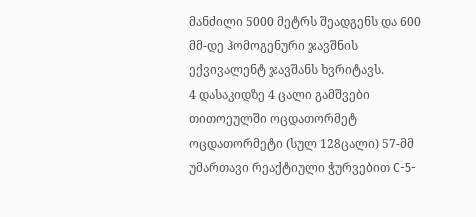მანძილი 5000 მეტრს შეადგენს და 600 მმ-დე ჰომოგენური ჯავშნის ექვივალენტ ჯავშანს ხვრიტავს.
4 დასაკიდზე 4 ცალი გამშვები თითოეულში ოცდათორმეტ ოცდათორმეტი (სულ 128ცალი) 57-მმ უმართავი რეაქტიული ჭურვებით С-5-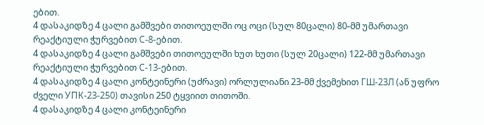ებით.
4 დასაკიდზე 4 ცალი გამშვები თითოეულში ოც ოცი (სულ 80ცალი) 80-მმ უმართავი რეაქტიული ჭურვებით С-8-ებით.
4 დასაკიდზე 4 ცალი გამშვები თითოეულში ხუთ ხუთი (სულ 20ცალი) 122-მმ უმართავი რეაქტიული ჭურვებით С-13-ებით.
4 დასაკიდზე 4 ცალი კონტეინერი (უძრავი) ორლულიანი 23-მმ ქვემეხით ГШ-23Л (ან უფრო ძველი УПК-23-250) თავისი 250 ტყვიით თითოში.
4 დასაკიდზე 4 ცალი კონტეინერი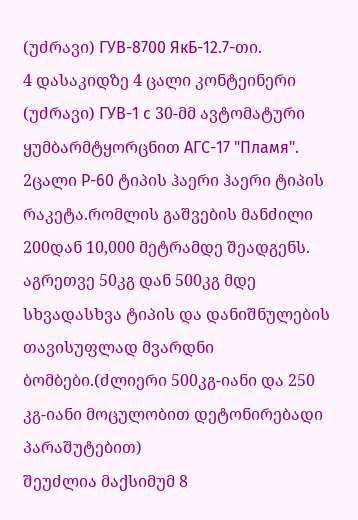(უძრავი) ГУВ-8700 ЯкБ-12.7-თი.
4 დასაკიდზე 4 ცალი კონტეინერი (უძრავი) ГУВ-1 с 30-მმ ავტომატური ყუმბარმტყორცნით АГС-17 "Пламя".
2ცალი Р-60 ტიპის ჰაერი ჰაერი ტიპის რაკეტა.რომლის გაშვების მანძილი 200დან 10,000 მეტრამდე შეადგენს.
აგრეთვე 50კგ დან 500კგ მდე სხვადასხვა ტიპის და დანიშნულების თავისუფლად მვარდნი ბომბები.(ძლიერი 500კგ-იანი და 250 კგ-იანი მოცულობით დეტონირებადი პარაშუტებით)
შეუძლია მაქსიმუმ 8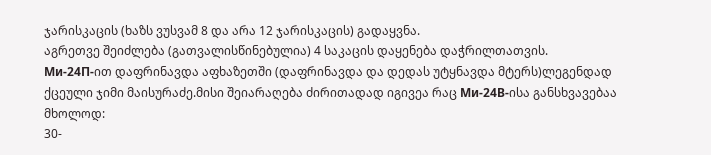ჯარისკაცის (ხაზს ვუსვამ 8 და არა 12 ჯარისკაცის) გადაყვნა.
აგრეთვე შეიძლება (გათვალისწინებულია) 4 საკაცის დაყენება დაჭრილთათვის.
Ми-24П-ით დაფრინავდა აფხაზეთში (დაფრინავდა და დედას უტყნავდა მტერს)ლეგენდად ქცეული ჯიმი მაისურაძე.მისი შეიარაღება ძირითადად იგივეა რაც Ми-24В-ისა განსხვავებაა მხოლოდ:
30-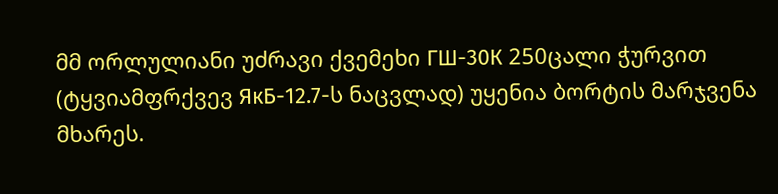მმ ორლულიანი უძრავი ქვემეხი ГШ-30К 250ცალი ჭურვით (ტყვიამფრქვევ ЯкБ-12.7-ს ნაცვლად) უყენია ბორტის მარჯვენა მხარეს.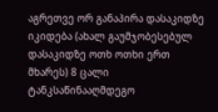აგრეთვე ორ განაპირა დასაკიდზე იკიდება (ახალ გაუმჯობესებულ დასაკიდზე ოთხ ოთხი ერთ მხარეს) 8 ცალი ტანკსაწინააღმდეგო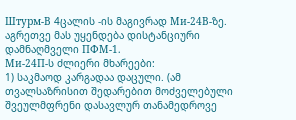Штурм-В 4ცალის -ის მაგივრად Ми-24В-ზე.
აგრეთვე მას უყენდება დისტანციური დამნაღმველი ПФМ-1.
Ми-24П-ს ძლიერი მხარეები:
1) საკმაოდ კარგადაა დაცული. (ამ თვალსაზრისით შედარებით მოძველებული შვეულმფრენი დასავლურ თანამედროვე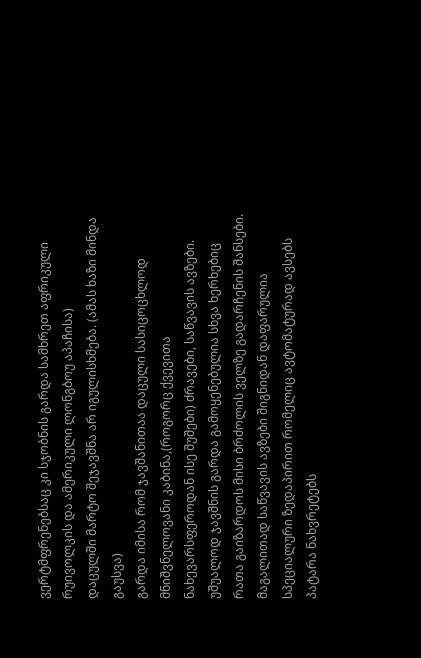ვერტმფრენებსაც კი სჯობნის გარდა სამხრეთ აფრიკული რუივოლკის და ამერიკული ლონგბოუ აპაჩისა)
დაცულში მარტო შეჯავშნა არ იგულისხმება. (ამას ხაზი მინდა გაუსვა)
გარდა იმისა რომ ჯავშანითაა დაცული სასიცოცხლოდ მნიშვნელოვანი კაბინა,(როგორც ქვევითა ნახევარსფეროდან ისე შუშები) ძრავები, საწვავის ავზები. უშუალოდ ჯავშნის გარდა გამოყენებულია სხვა ხერხებიც რათა გაიზარდოს მისი ბრძოლის ველზე გადარჩენის შანსები. მაგალითად საწვავის ავზები შიგნიდან დაფარულია სპეციალური ზედაპირით რომელიც ავტომატურად ავსებს პატარა ნახვრეტებს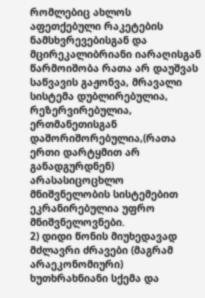რომლებიც ახლოს აფეთქებული რაკეტების ნამსხვრევებისგან და მცირეკალიბრიანი იარაღისგან წარმოიშობა რათა არ დაუშვას საწვავის გაჟონვა, მრავალი სისტემა დუბლირებულია, რეზერვირებულია, ერთმანეთისგან დაშორიშორებულია,(რათა ერთი დარტყმით არ განადგურდნენ) არასასიცოცხლო მნიშვნელობის სისტემებით ეკრანირებულია უფრო მნიშვნელოვნები.
2) დიდი წონის მიუხედავად მძლავრი ძრავები (მაგრამ არაეკონომიური) ხუთხრახნიანი სქემა და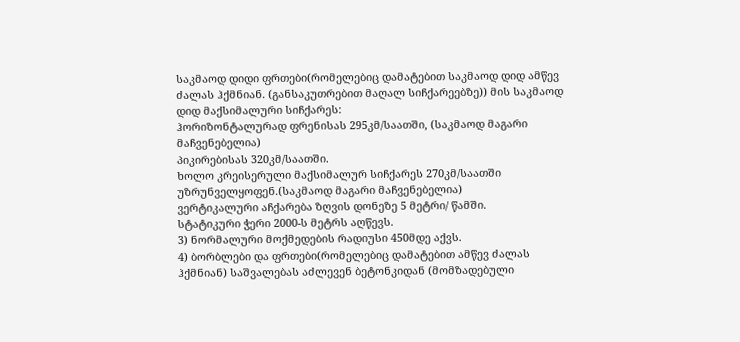საკმაოდ დიდი ფრთები(რომელებიც დამატებით საკმაოდ დიდ ამწევ ძალას ჰქმნიან. (განსაკუთრებით მაღალ სიჩქარეებზე)) მის საკმაოდ დიდ მაქსიმალური სიჩქარეს:
ჰორიზონტალურად ფრენისას 295კმ/საათში, (საკმაოდ მაგარი მაჩვენებელია)
პიკირებისას 320კმ/საათში.
ხოლო კრეისერული მაქსიმალურ სიჩქარეს 270კმ/საათში უზრუნველყოფენ.(საკმაოდ მაგარი მაჩვენებელია)
ვერტიკალური აჩქარება ზღვის დონეზე 5 მეტრი/ წამში.
სტატიკური ჭერი 2000-ს მეტრს აღწევს.
3) ნორმალური მოქმედების რადიუსი 450მდე აქვს.
4) ბორბლები და ფრთები(რომელებიც დამატებით ამწევ ძალას ჰქმნიან) საშვალებას აძლევენ ბეტონკიდან (მომზადებული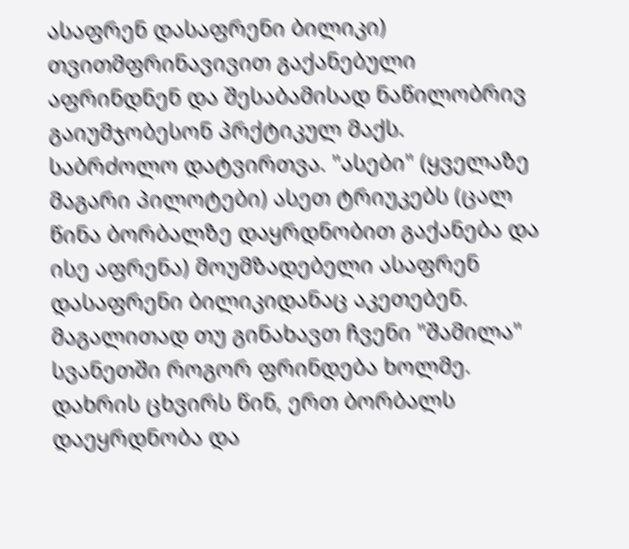ასაფრენ დასაფრენი ბილიკი) თვითმფრინავივით გაქანებული აფრინდნენ და შესაბამისად ნაწილობრივ გაიუმჯობესონ პრქტიკულ მაქს. საბრძოლო დატვირთვა. "ასები" (ყველაზე მაგარი პილოტები) ასეთ ტრიუკებს (ცალ წინა ბორბალზე დაყრდნობით გაქანება და ისე აფრენა) მოუმზადებელი ასაფრენ დასაფრენი ბილიკიდანაც აკეთებენ. მაგალითად თუ გინახავთ ჩვენი "შამილა" სვანეთში როგორ ფრინდება ხოლმე. დახრის ცხვირს წინ, ერთ ბორბალს დაეყრდნობა და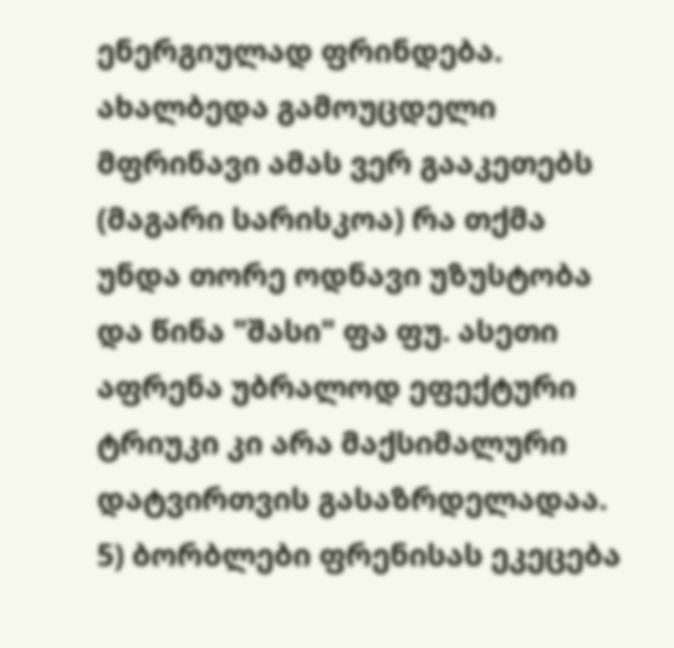ენერგიულად ფრინდება. ახალბედა გამოუცდელი მფრინავი ამას ვერ გააკეთებს (მაგარი სარისკოა) რა თქმა უნდა თორე ოდნავი უზუსტობა და წინა "შასი" ფა ფუ. ასეთი აფრენა უბრალოდ ეფექტური ტრიუკი კი არა მაქსიმალური დატვირთვის გასაზრდელადაა.
5) ბორბლები ფრენისას ეკეცება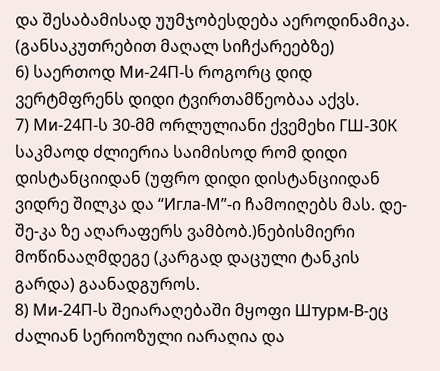და შესაბამისად უუმჯობესდება აეროდინამიკა. (განსაკუთრებით მაღალ სიჩქარეებზე)
6) საერთოდ Ми-24П-ს როგორც დიდ ვერტმფრენს დიდი ტვირთამწეობაა აქვს.
7) Ми-24П-ს 30-მმ ორლულიანი ქვემეხი ГШ-30К საკმაოდ ძლიერია საიმისოდ რომ დიდი დისტანციიდან (უფრო დიდი დისტანციიდან ვიდრე შილკა და “Игла-М”-ი ჩამოიღებს მას. დე-შე-კა ზე აღარაფერს ვამბობ.)ნებისმიერი მოწინააღმდეგე (კარგად დაცული ტანკის გარდა) გაანადგუროს.
8) Ми-24П-ს შეიარაღებაში მყოფი Штурм-В-ეც ძალიან სერიოზული იარაღია და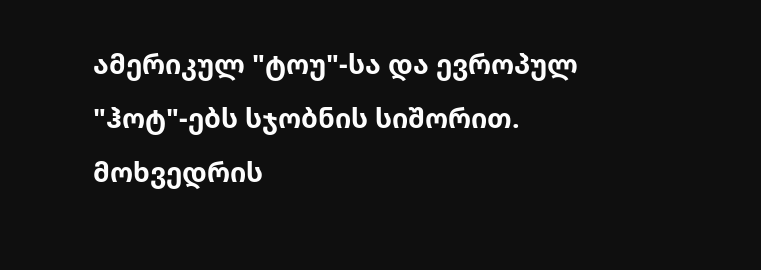ამერიკულ "ტოუ"-სა და ევროპულ "ჰოტ"-ებს სჯობნის სიშორით. მოხვედრის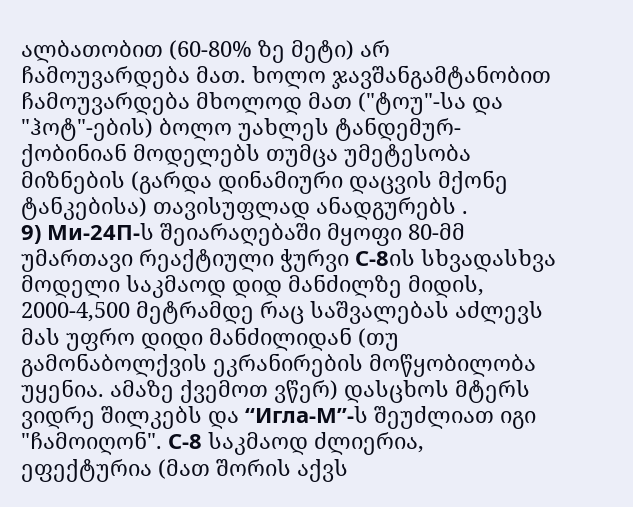ალბათობით (60-80% ზე მეტი) არ ჩამოუვარდება მათ. ხოლო ჯავშანგამტანობით ჩამოუვარდება მხოლოდ მათ ("ტოუ"-სა და "ჰოტ"-ების) ბოლო უახლეს ტანდემურ-ქობინიან მოდელებს თუმცა უმეტესობა მიზნების (გარდა დინამიური დაცვის მქონე ტანკებისა) თავისუფლად ანადგურებს .
9) Ми-24П-ს შეიარაღებაში მყოფი 80-მმ უმართავი რეაქტიული ჭურვი С-8ის სხვადასხვა მოდელი საკმაოდ დიდ მანძილზე მიდის, 2000-4,500 მეტრამდე რაც საშვალებას აძლევს მას უფრო დიდი მანძილიდან (თუ გამონაბოლქვის ეკრანირების მოწყობილობა უყენია. ამაზე ქვემოთ ვწერ) დასცხოს მტერს ვიდრე შილკებს და “Игла-М”-ს შეუძლიათ იგი "ჩამოიღონ". С-8 საკმაოდ ძლიერია, ეფექტურია (მათ შორის აქვს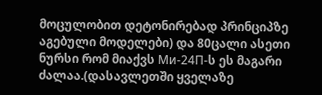მოცულობით დეტონირებად პრინციპზე აგებული მოდელები) და 80ცალი ასეთი ნურსი რომ მიაქვს Ми-24П-ს ეს მაგარი ძალაა.(დასავლეთში ყველაზე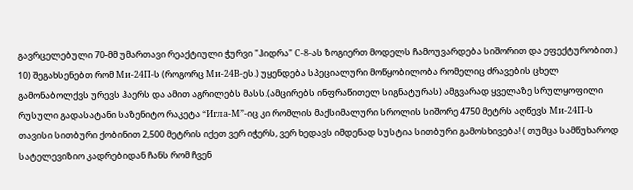გავრცელებული 70-მმ უმართავი რეაქტიული ჭურვი "ჰიდრა" С-8-ას ზოგიერთ მოდელს ჩამოუვარდება სიშორით და ეფექტურობით.)
10) შეგახსენებთ რომ Ми-24П-ს (როგორც Ми-24В-ეს.) უყენდება სპეციალური მოწყობილობა რომელიც ძრავების ცხელ გამონაბოლქვს ურევს ჰაერს და ამით აგრილებს მასს.(ამცირებს ინფრაწითელ სიგნატურას) ამგვარად ყველაზე სრულყოფილი რუსული გადასატანი საზენიტო რაკეტა “Игла-М”-იც კი რომლის მაქსიმალური სროლის სიშორე 4750 მეტრს აღწევს Ми-24П-ს თავისი სითბური ქობინით 2,500 მეტრის იქეთ ვერ იჭერს, ვერ ხედავს იმდენად სუსტია სითბური გამოსხივება! ( თუმცა სამწუხაროდ სატელევიზიო კადრებიდან ჩანს რომ ჩვენ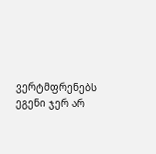ვერტმფრენებს ეგენი ჯერ არ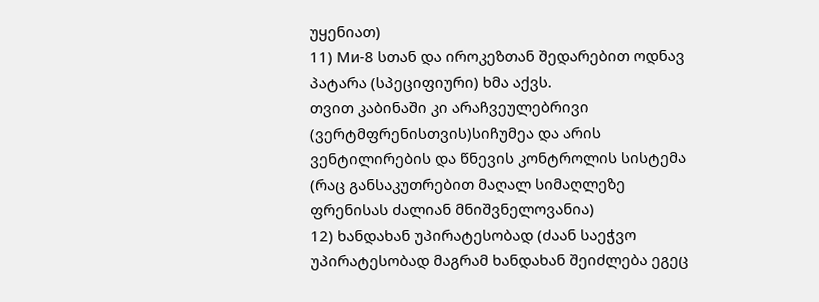უყენიათ)
11) Ми-8 სთან და იროკეზთან შედარებით ოდნავ პატარა (სპეციფიური) ხმა აქვს.
თვით კაბინაში კი არაჩვეულებრივი (ვერტმფრენისთვის)სიჩუმეა და არის ვენტილირების და წნევის კონტროლის სისტემა (რაც განსაკუთრებით მაღალ სიმაღლეზე ფრენისას ძალიან მნიშვნელოვანია)
12) ხანდახან უპირატესობად (ძაან საეჭვო უპირატესობად მაგრამ ხანდახან შეიძლება ეგეც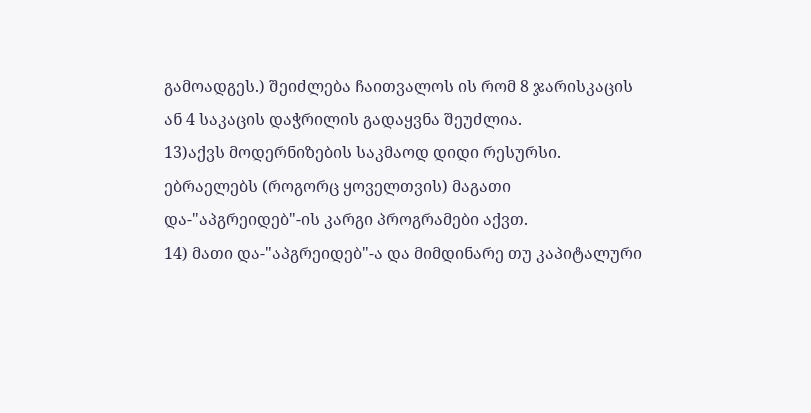გამოადგეს.) შეიძლება ჩაითვალოს ის რომ 8 ჯარისკაცის ან 4 საკაცის დაჭრილის გადაყვნა შეუძლია.
13)აქვს მოდერნიზების საკმაოდ დიდი რესურსი. ებრაელებს (როგორც ყოველთვის) მაგათი და-"აპგრეიდებ"-ის კარგი პროგრამები აქვთ.
14) მათი და-"აპგრეიდებ"-ა და მიმდინარე თუ კაპიტალური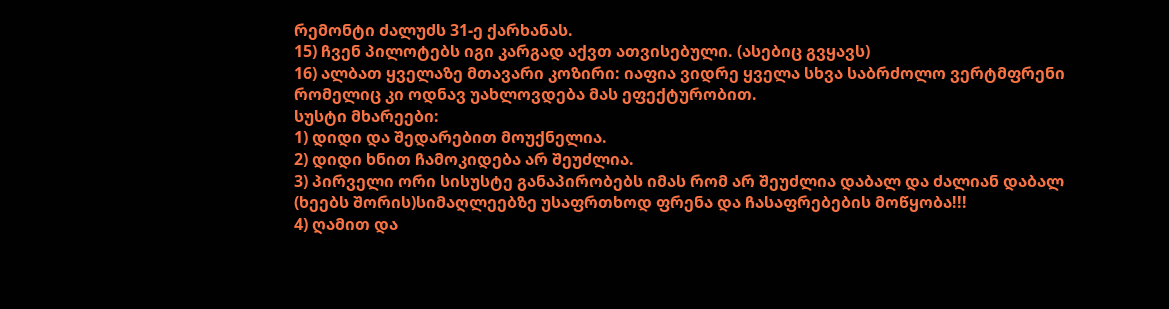რემონტი ძალუძს 31-ე ქარხანას.
15) ჩვენ პილოტებს იგი კარგად აქვთ ათვისებული. (ასებიც გვყავს)
16) ალბათ ყველაზე მთავარი კოზირი: იაფია ვიდრე ყველა სხვა საბრძოლო ვერტმფრენი რომელიც კი ოდნავ უახლოვდება მას ეფექტურობით.
სუსტი მხარეები:
1) დიდი და შედარებით მოუქნელია.
2) დიდი ხნით ჩამოკიდება არ შეუძლია.
3) პირველი ორი სისუსტე განაპირობებს იმას რომ არ შეუძლია დაბალ და ძალიან დაბალ (ხეებს შორის)სიმაღლეებზე უსაფრთხოდ ფრენა და ჩასაფრებების მოწყობა!!!
4) ღამით და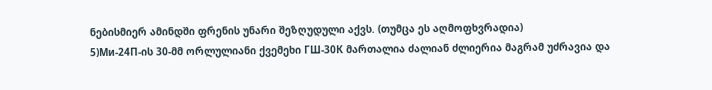ნებისმიერ ამინდში ფრენის უნარი შეზღუდული აქვს. (თუმცა ეს აღმოფხვრადია)
5)Ми-24П-ის 30-მმ ორლულიანი ქვემეხი ГШ-30К მართალია ძალიან ძლიერია მაგრამ უძრავია და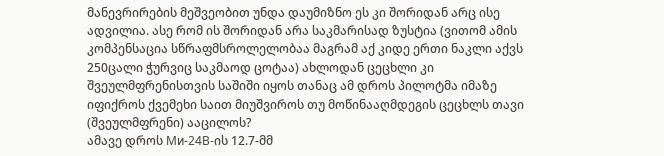მანევრირების მეშვეობით უნდა დაუმიზნო ეს კი შორიდან არც ისე ადვილია. ასე რომ ის შორიდან არა საკმარისად ზუსტია (ვითომ ამის კომპენსაცია სწრაფმსროლელობაა მაგრამ აქ კიდე ერთი ნაკლი აქვს 250ცალი ჭურვიც საკმაოდ ცოტაა) ახლოდან ცეცხლი კი შვეულმფრენისთვის საშიში იყოს თანაც ამ დროს პილოტმა იმაზე იფიქროს ქვემეხი საით მიუშვიროს თუ მოწინააღმდეგის ცეცხლს თავი (შვეულმფრენი) ააცილოს?
ამავე დროს Ми-24В-ის 12.7-მმ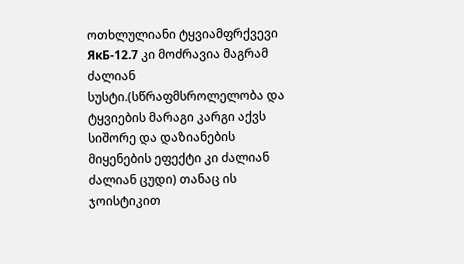ოთხლულიანი ტყვიამფრქვევი ЯкБ-12.7 კი მოძრავია მაგრამ ძალიან სუსტი.(სწრაფმსროლელობა და ტყვიების მარაგი კარგი აქვს სიშორე და დაზიანების მიყენების ეფექტი კი ძალიან ძალიან ცუდი) თანაც ის ჯოისტიკით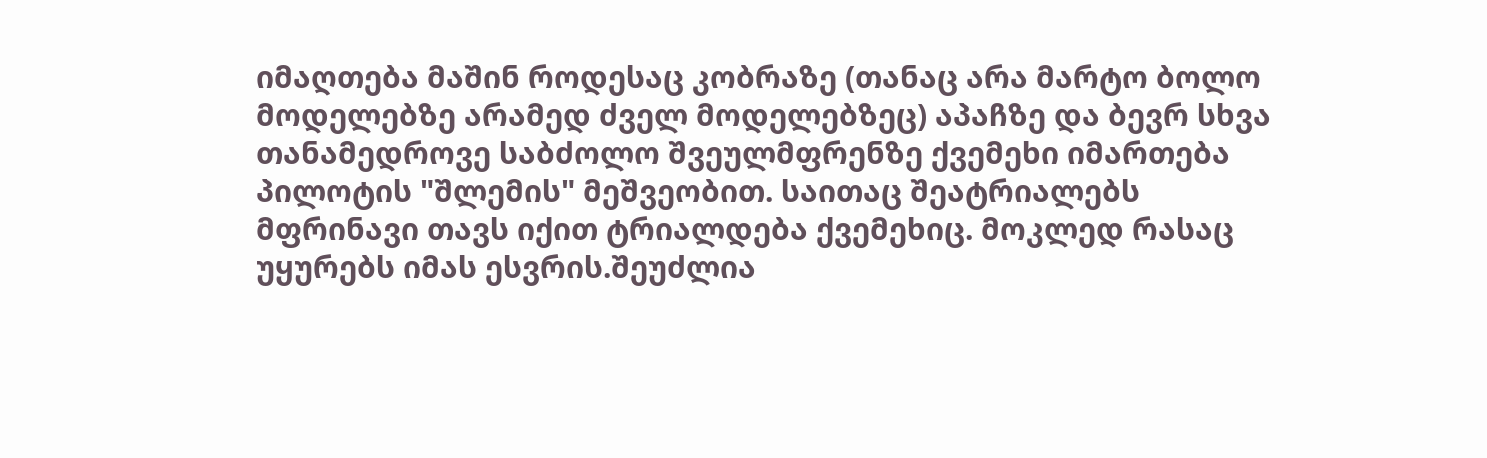იმაღთება მაშინ როდესაც კობრაზე (თანაც არა მარტო ბოლო მოდელებზე არამედ ძველ მოდელებზეც) აპაჩზე და ბევრ სხვა თანამედროვე საბძოლო შვეულმფრენზე ქვემეხი იმართება პილოტის "შლემის" მეშვეობით. საითაც შეატრიალებს მფრინავი თავს იქით ტრიალდება ქვემეხიც. მოკლედ რასაც უყურებს იმას ესვრის.შეუძლია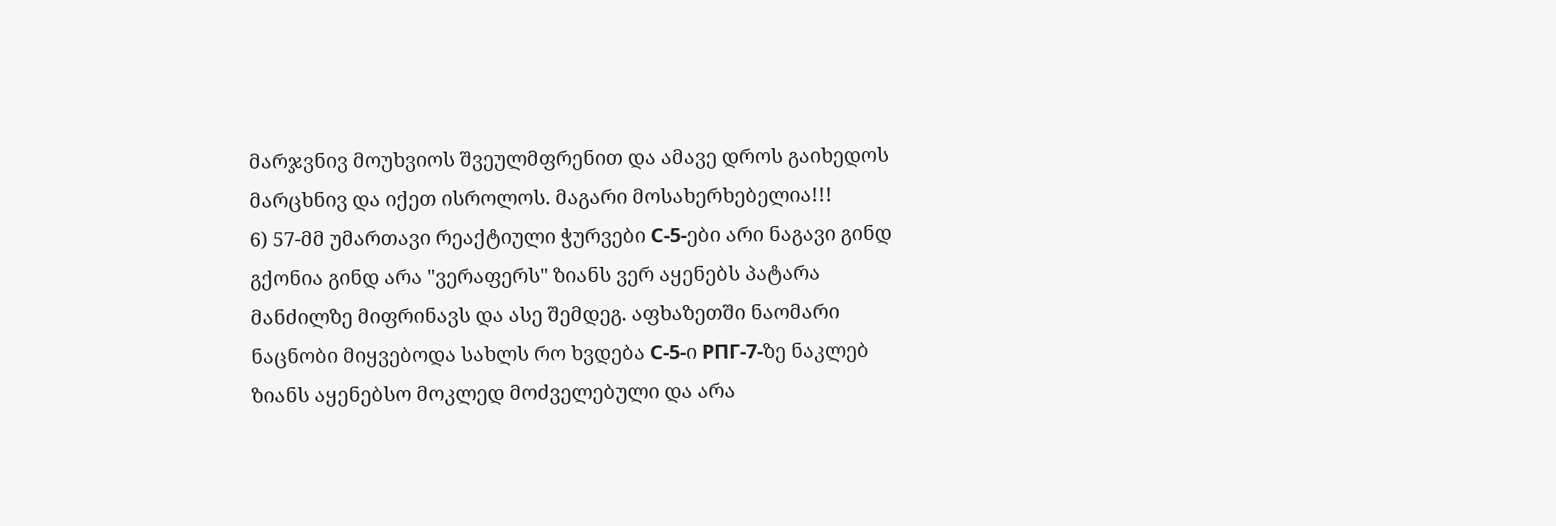მარჯვნივ მოუხვიოს შვეულმფრენით და ამავე დროს გაიხედოს მარცხნივ და იქეთ ისროლოს. მაგარი მოსახერხებელია!!!
6) 57-მმ უმართავი რეაქტიული ჭურვები С-5-ები არი ნაგავი გინდ გქონია გინდ არა "ვერაფერს" ზიანს ვერ აყენებს პატარა მანძილზე მიფრინავს და ასე შემდეგ. აფხაზეთში ნაომარი ნაცნობი მიყვებოდა სახლს რო ხვდება С-5-ი РПГ-7-ზე ნაკლებ ზიანს აყენებსო მოკლედ მოძველებული და არა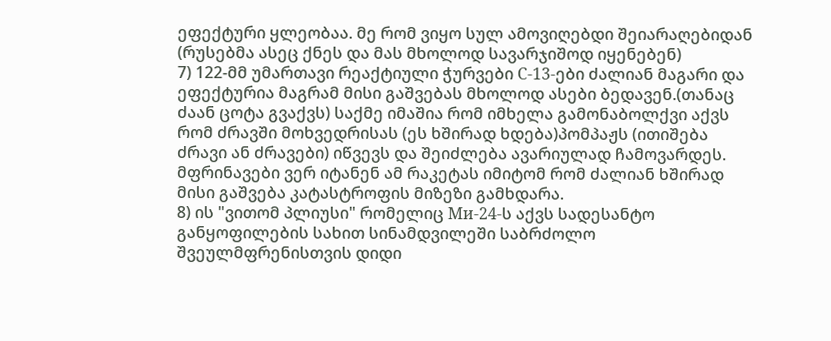ეფექტური ყლეობაა. მე რომ ვიყო სულ ამოვიღებდი შეიარაღებიდან (რუსებმა ასეც ქნეს და მას მხოლოდ სავარჯიშოდ იყენებენ)
7) 122-მმ უმართავი რეაქტიული ჭურვები С-13-ები ძალიან მაგარი და ეფექტურია მაგრამ მისი გაშვებას მხოლოდ ასები ბედავენ.(თანაც ძაან ცოტა გვაქვს) საქმე იმაშია რომ იმხელა გამონაბოლქვი აქვს რომ ძრავში მოხვედრისას (ეს ხშირად ხდება)პომპაჟს (ითიშება ძრავი ან ძრავები) იწვევს და შეიძლება ავარიულად ჩამოვარდეს. მფრინავები ვერ იტანენ ამ რაკეტას იმიტომ რომ ძალიან ხშირად მისი გაშვება კატასტროფის მიზეზი გამხდარა.
8) ის "ვითომ პლიუსი" რომელიც Ми-24-ს აქვს სადესანტო განყოფილების სახით სინამდვილეში საბრძოლო შვეულმფრენისთვის დიდი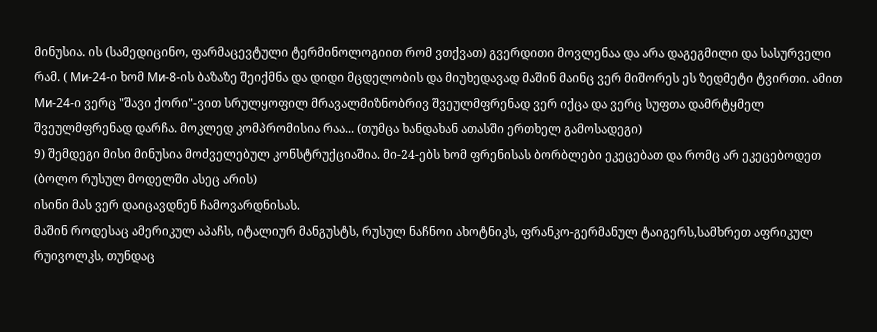მინუსია. ის (სამედიცინო, ფარმაცევტული ტერმინოლოგიით რომ ვთქვათ) გვერდითი მოვლენაა და არა დაგეგმილი და სასურველი რამ. ( Ми-24-ი ხომ Ми-8-ის ბაზაზე შეიქმნა და დიდი მცდელობის და მიუხედავად მაშინ მაინც ვერ მიშორეს ეს ზედმეტი ტვირთი. ამით Ми-24-ი ვერც "შავი ქორი"-ვით სრულყოფილ მრავალმიზნობრივ შვეულმფრენად ვერ იქცა და ვერც სუფთა დამრტყმელ შვეულმფრენად დარჩა. მოკლედ კომპრომისია რაა... (თუმცა ხანდახან ათასში ერთხელ გამოსადეგი)
9) შემდეგი მისი მინუსია მოძველებულ კონსტრუქციაშია. მი-24-ებს ხომ ფრენისას ბორბლები ეკეცებათ და რომც არ ეკეცებოდეთ (ბოლო რუსულ მოდელში ასეც არის)
ისინი მას ვერ დაიცავდნენ ჩამოვარდნისას.
მაშინ როდესაც ამერიკულ აპაჩს, იტალიურ მანგუსტს, რუსულ ნაჩნოი ახოტნიკს, ფრანკო-გერმანულ ტაიგერს,სამხრეთ აფრიკულ რუივოლკს, თუნდაც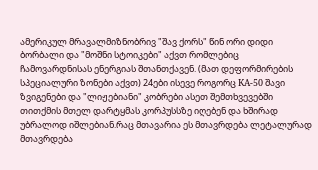ამერიკულ მრავალმიზნობრივ "შავ ქორს" წინ ორი დიდი ბორბალი და "მოშნი სტოიკები" აქვთ რომლებიც ჩამოვარდნისას ენერგიას შთანთქავენ. (მათ დეფორმირების სპეციალური ზონები აქვთ) 24ები ისევე როგორც KA-50 შავი ზვიგენები და "ლიჟებიანი" კობრები ასეთ შემთხვევებში თითქმის მთელ დარტყმას კორპუსსზე იღებენ და ხშირად უბრალოდ იშლებიან.რაც მთავარია ეს მთავრდება ლეტალურად მთავრდება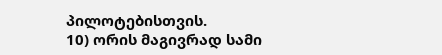პილოტებისთვის.
10) ორის მაგივრად სამი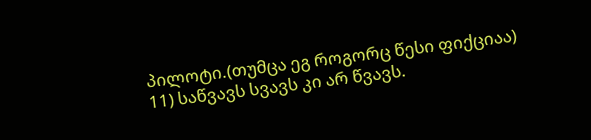პილოტი.(თუმცა ეგ როგორც წესი ფიქციაა)
11) საწვავს სვავს კი არ წვავს.